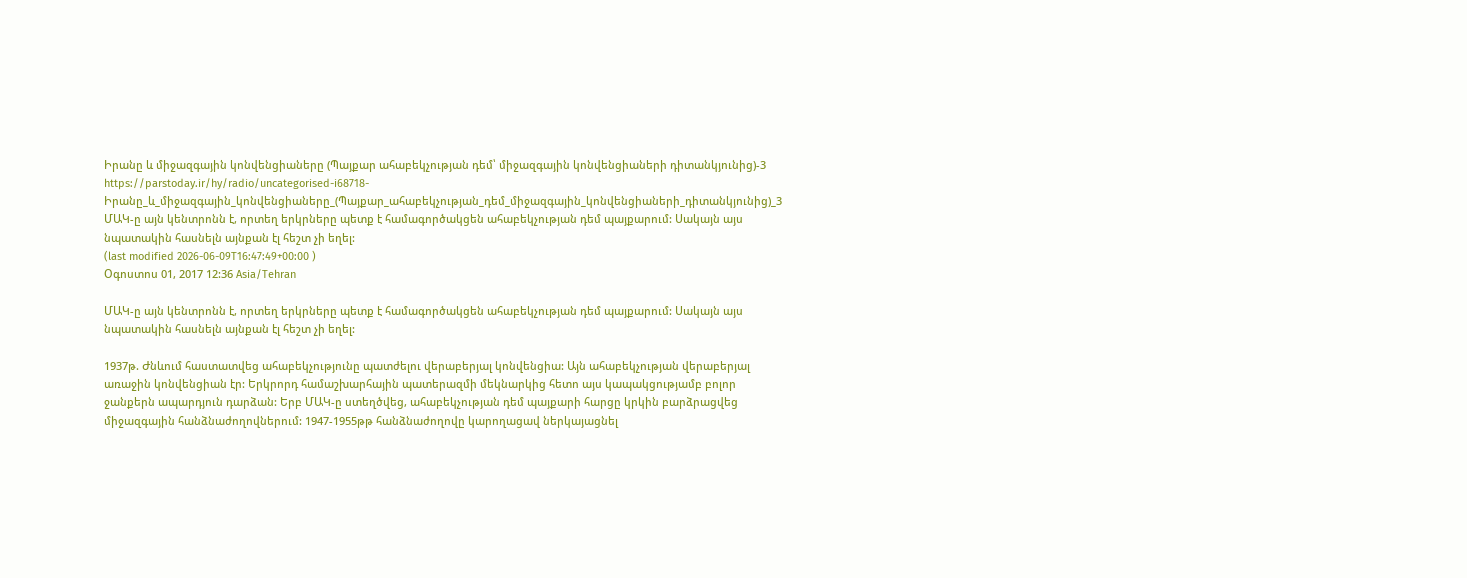Իրանը և միջազգային կոնվենցիաները (Պայքար ահաբեկչության դեմ՝ միջազգային կոնվենցիաների դիտանկյունից)-3
https://parstoday.ir/hy/radio/uncategorised-i68718-Իրանը_և_միջազգային_կոնվենցիաները_(Պայքար_ահաբեկչության_դեմ_միջազգային_կոնվենցիաների_դիտանկյունից)_3
ՄԱԿ-ը այն կենտրոնն է, որտեղ երկրները պետք է համագործակցեն ահաբեկչության դեմ պայքարում: Սակայն այս նպատակին հասնելն այնքան էլ հեշտ չի եղել:
(last modified 2026-06-09T16:47:49+00:00 )
Օգոստոս 01, 2017 12:36 Asia/Tehran

ՄԱԿ-ը այն կենտրոնն է, որտեղ երկրները պետք է համագործակցեն ահաբեկչության դեմ պայքարում: Սակայն այս նպատակին հասնելն այնքան էլ հեշտ չի եղել:

1937թ. Ժնևում հաստատվեց ահաբեկչությունը պատժելու վերաբերյալ կոնվենցիա: Այն ահաբեկչության վերաբերյալ առաջին կոնվենցիան էր: Երկրորդ համաշխարհային պատերազմի մեկնարկից հետո այս կապակցությամբ բոլոր ջանքերն ապարդյուն դարձան: Երբ ՄԱԿ-ը ստեղծվեց, ահաբեկչության դեմ պայքարի հարցը կրկին բարձրացվեց միջազգային հանձնաժողովներում: 1947-1955թթ հանձնաժողովը կարողացավ ներկայացնել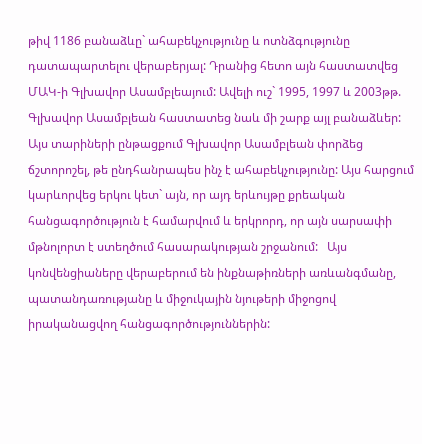թիվ 1186 բանաձևը` ահաբեկչությունը և ոտնձգությունը դատապարտելու վերաբերյալ: Դրանից հետո այն հաստատվեց ՄԱԿ-ի Գլխավոր Ասամբլեայում: Ավելի ուշ` 1995, 1997 և 2003թթ. Գլխավոր Ասամբլեան հաստատեց նաև մի շարք այլ բանաձևեր: Այս տարիների ընթացքում Գլխավոր Ասամբլեան փորձեց ճշտորոշել, թե ընդհանրապես ինչ է ահաբեկչությունը: Այս հարցում կարևորվեց երկու կետ` այն, որ այդ երևույթը քրեական հանցագործություն է համարվում և երկրորդ, որ այն սարսափի մթնոլորտ է ստեղծում հասարակության շրջանում:   Այս կոնվենցիաները վերաբերում են ինքնաթիռների առևանգմանը, պատանդառությանը և միջուկային նյութերի միջոցով իրականացվող հանցագործություններին: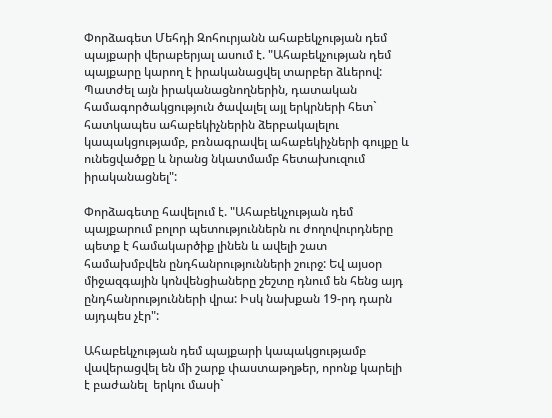Փորձագետ Մեհդի Զոհուրյանն ահաբեկչության դեմ պայքարի վերաբերյալ ասում է. "Ահաբեկչության դեմ պայքարը կարող է իրականացվել տարբեր ձևերով: Պատժել այն իրականացնողներին, դատական համագործակցություն ծավալել այլ երկրների հետ` հատկապես ահաբեկիչներին ձերբակալելու կապակցությամբ, բռնագրավել ահաբեկիչների գույքը և ունեցվածքը և նրանց նկատմամբ հետախուզում իրականացնել":

Փորձագետը հավելում է. "Ահաբեկչության դեմ պայքարում բոլոր պետություններն ու ժողովուրդները պետք է համակարծիք լինեն և ավելի շատ համախմբվեն ընդհանրությունների շուրջ: Եվ այսօր միջազգային կոնվենցիաները շեշտը դնում են հենց այդ ընդհանրությունների վրա: Իսկ նախքան 19-րդ դարն այդպես չէր":

Ահաբեկչության դեմ պայքարի կապակցությամբ վավերացվել են մի շարք փաստաթղթեր, որոնք կարելի է բաժանել  երկու մասի`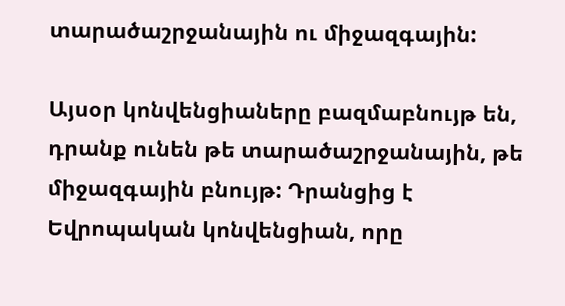տարածաշրջանային ու միջազգային:

Այսօր կոնվենցիաները բազմաբնույթ են, դրանք ունեն թե տարածաշրջանային, թե միջազգային բնույթ: Դրանցից է Եվրոպական կոնվենցիան, որը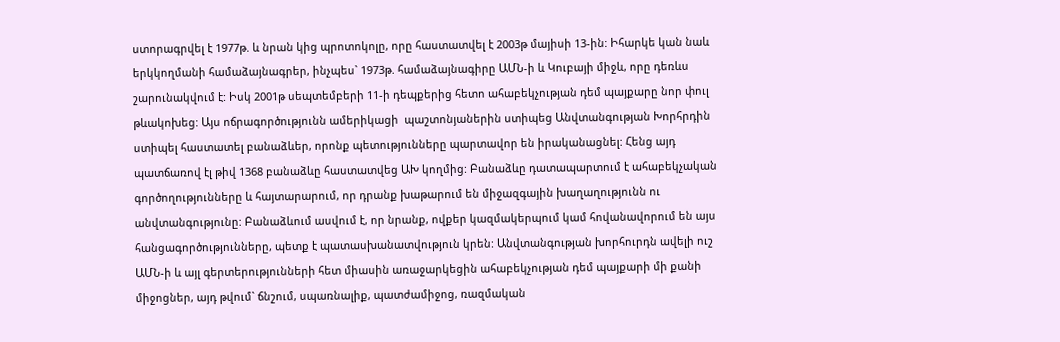ստորագրվել է 1977թ. և նրան կից պրոտոկոլը, որը հաստատվել է 2003թ մայիսի 13-ին: Իհարկե կան նաև երկկողմանի համաձայնագրեր, ինչպես` 1973թ. համաձայնագիրը ԱՄՆ-ի և Կուբայի միջև, որը դեռևս շարունակվում է: Իսկ 2001թ սեպտեմբերի 11-ի դեպքերից հետո ահաբեկչության դեմ պայքարը նոր փուլ թևակոխեց: Այս ոճրագործությունն ամերիկացի  պաշտոնյաներին ստիպեց Անվտանգության Խորհրդին ստիպել հաստատել բանաձևեր, որոնք պետությունները պարտավոր են իրականացնել: Հենց այդ պատճառով էլ թիվ 1368 բանաձևը հաստատվեց ԱԽ կողմից: Բանաձևը դատապարտում է ահաբեկչական գործողությունները և հայտարարում, որ դրանք խաթարում են միջազգային խաղաղությունն ու անվտանգությունը: Բանաձևում ասվում է, որ նրանք, ովքեր կազմակերպում կամ հովանավորում են այս հանցագործությունները, պետք է պատասխանատվություն կրեն: Անվտանգության խորհուրդն ավելի ուշ ԱՄՆ-ի և այլ գերտերությունների հետ միասին առաջարկեցին ահաբեկչության դեմ պայքարի մի քանի միջոցներ, այդ թվում` ճնշում, սպառնալիք, պատժամիջոց, ռազմական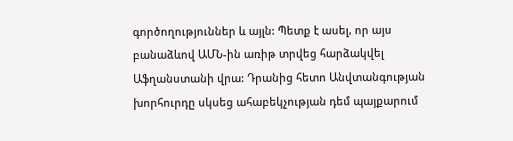գործողություններ և այլն: Պետք է ասել, որ այս բանաձևով ԱՄՆ-ին առիթ տրվեց հարձակվել Աֆղանստանի վրա: Դրանից հետո Անվտանգության խորհուրդը սկսեց ահաբեկչության դեմ պայքարում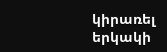կիրառել երկակի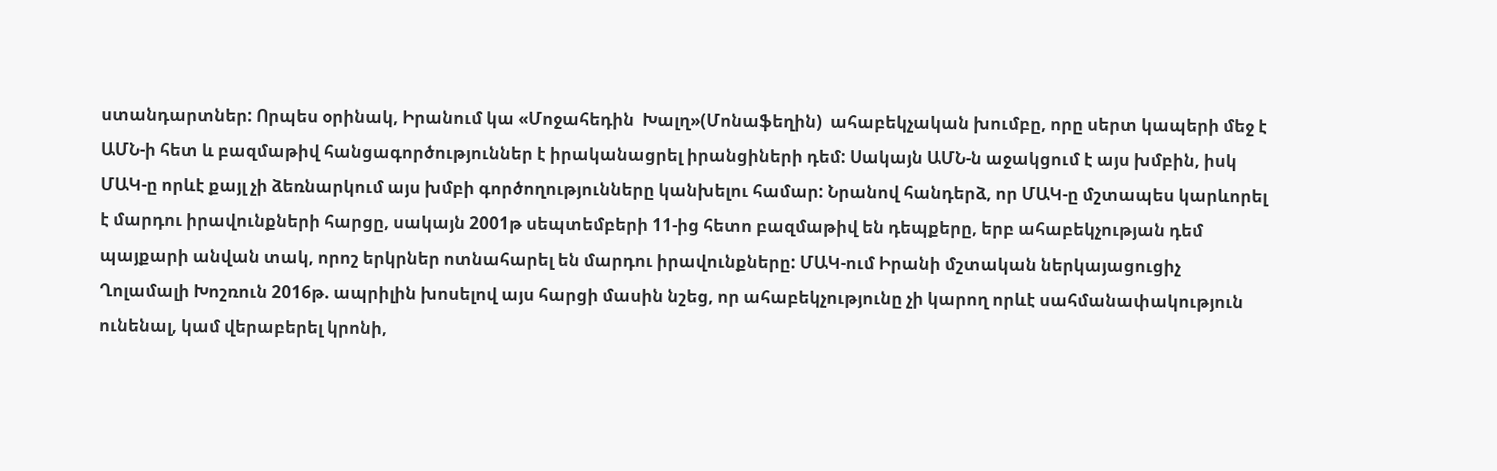ստանդարտներ: Որպես օրինակ, Իրանում կա «Մոջահեդին  Խալղ»(Մոնաֆեղին)  ահաբեկչական խումբը, որը սերտ կապերի մեջ է ԱՄՆ-ի հետ և բազմաթիվ հանցագործություններ է իրականացրել իրանցիների դեմ: Սակայն ԱՄՆ-ն աջակցում է այս խմբին, իսկ ՄԱԿ-ը որևէ քայլ չի ձեռնարկում այս խմբի գործողությունները կանխելու համար: Նրանով հանդերձ, որ ՄԱԿ-ը մշտապես կարևորել է մարդու իրավունքների հարցը, սակայն 2001թ սեպտեմբերի 11-ից հետո բազմաթիվ են դեպքերը, երբ ահաբեկչության դեմ պայքարի անվան տակ, որոշ երկրներ ոտնահարել են մարդու իրավունքները: ՄԱԿ-ում Իրանի մշտական ներկայացուցիչ Ղոլամալի Խոշռուն 2016թ. ապրիլին խոսելով այս հարցի մասին նշեց, որ ահաբեկչությունը չի կարող որևէ սահմանափակություն ունենալ, կամ վերաբերել կրոնի,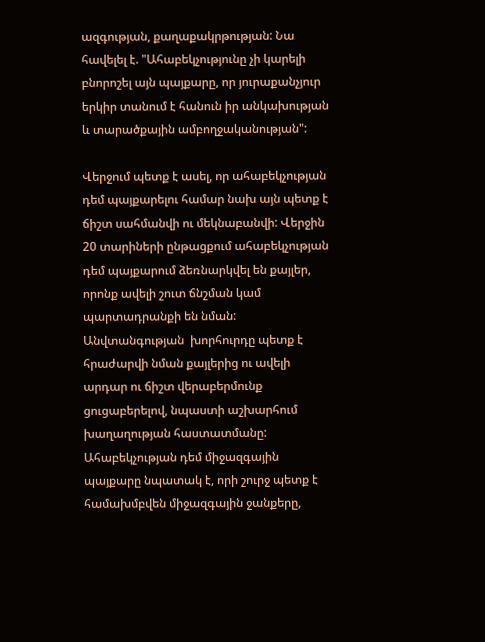ազգության, քաղաքակրթության: Նա հավելել է. "Ահաբեկչությունը չի կարելի բնորոշել այն պայքարը, որ յուրաքանչյուր երկիր տանում է հանուն իր անկախության և տարածքային ամբողջականության":

Վերջում պետք է ասել, որ ահաբեկչության դեմ պայքարելու համար նախ այն պետք է ճիշտ սահմանվի ու մեկնաբանվի: Վերջին 20 տարիների ընթացքում ահաբեկչության դեմ պայքարում ձեռնարկվել են քայլեր, որոնք ավելի շուտ ճնշման կամ պարտադրանքի են նման: Անվտանգության  խորհուրդը պետք է հրաժարվի նման քայլերից ու ավելի արդար ու ճիշտ վերաբերմունք ցուցաբերելով, նպաստի աշխարհում խաղաղության հաստատմանը: Ահաբեկչության դեմ միջազգային պայքարը նպատակ է, որի շուրջ պետք է համախմբվեն միջազգային ջանքերը,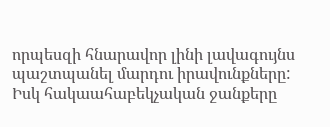որպեսզի հնարավոր լինի լավագույնս պաշտպանել մարդու իրավունքները: Իսկ հակաահաբեկչական ջանքերը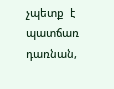չպետք  է պատճառ դառնան,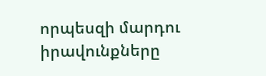որպեսզի մարդու իրավունքները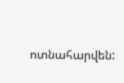ոտնահարվեն: